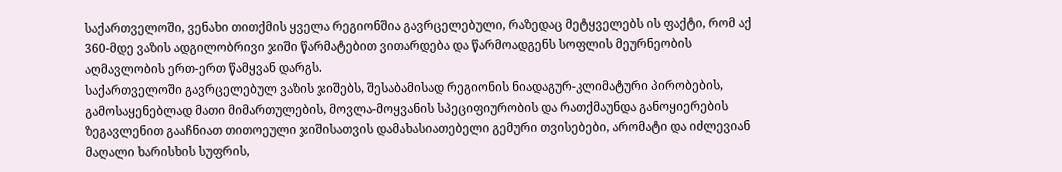საქართველოში, ვენახი თითქმის ყველა რეგიონშია გავრცელებული, რაზედაც მეტყველებს ის ფაქტი, რომ აქ 360-მდე ვაზის ადგილობრივი ჯიში წარმატებით ვითარდება და წარმოადგენს სოფლის მეურნეობის აღმავლობის ერთ-ერთ წამყვან დარგს.
საქართველოში გავრცელებულ ვაზის ჯიშებს, შესაბამისად რეგიონის ნიადაგურ-კლიმატური პირობების, გამოსაყენებლად მათი მიმართულების, მოვლა-მოყვანის სპეციფიურობის და რათქმაუნდა განოყიერების ზეგავლენით გააჩნიათ თითოეული ჯიშისათვის დამახასიათებელი გემური თვისებები, არომატი და იძლევიან მაღალი ხარისხის სუფრის,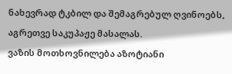ნახევრად ტკბილ და შემაგრებულ ღვინოებს, აგრეთვე საკუპაჟე მასალას.
ვაზის მოთხოვნილება აზოტიანი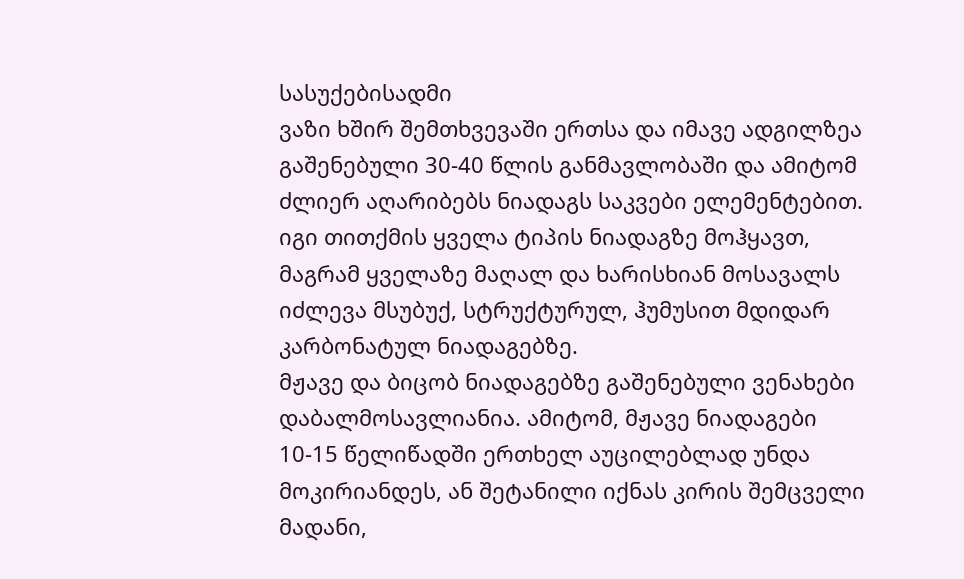სასუქებისადმი
ვაზი ხშირ შემთხვევაში ერთსა და იმავე ადგილზეა გაშენებული 30-40 წლის განმავლობაში და ამიტომ ძლიერ აღარიბებს ნიადაგს საკვები ელემენტებით. იგი თითქმის ყველა ტიპის ნიადაგზე მოჰყავთ, მაგრამ ყველაზე მაღალ და ხარისხიან მოსავალს იძლევა მსუბუქ, სტრუქტურულ, ჰუმუსით მდიდარ კარბონატულ ნიადაგებზე.
მჟავე და ბიცობ ნიადაგებზე გაშენებული ვენახები დაბალმოსავლიანია. ამიტომ, მჟავე ნიადაგები 10-15 წელიწადში ერთხელ აუცილებლად უნდა მოკირიანდეს, ან შეტანილი იქნას კირის შემცველი მადანი,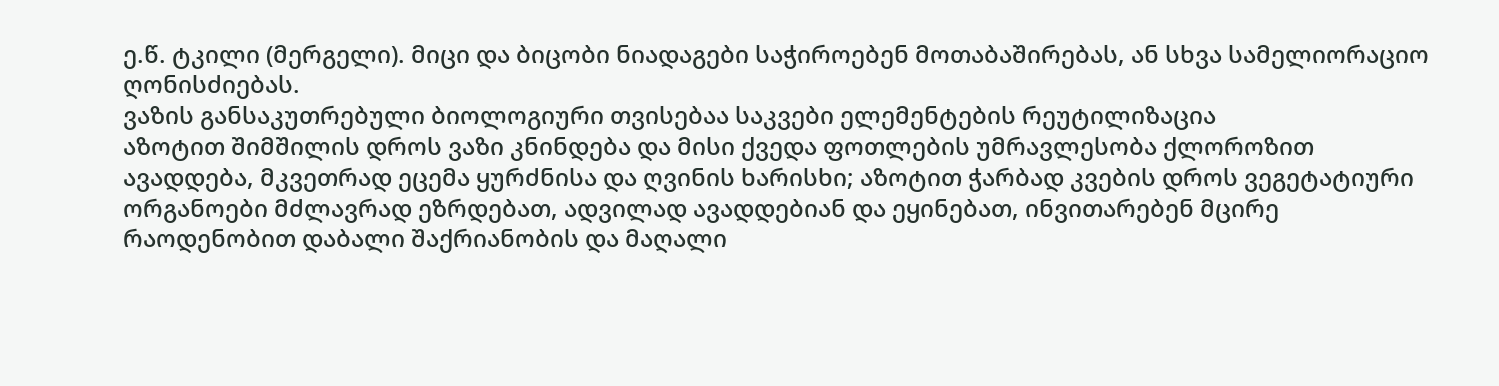ე.წ. ტკილი (მერგელი). მიცი და ბიცობი ნიადაგები საჭიროებენ მოთაბაშირებას, ან სხვა სამელიორაციო ღონისძიებას.
ვაზის განსაკუთრებული ბიოლოგიური თვისებაა საკვები ელემენტების რეუტილიზაცია
აზოტით შიმშილის დროს ვაზი კნინდება და მისი ქვედა ფოთლების უმრავლესობა ქლოროზით ავადდება, მკვეთრად ეცემა ყურძნისა და ღვინის ხარისხი; აზოტით ჭარბად კვების დროს ვეგეტატიური ორგანოები მძლავრად ეზრდებათ, ადვილად ავადდებიან და ეყინებათ, ინვითარებენ მცირე რაოდენობით დაბალი შაქრიანობის და მაღალი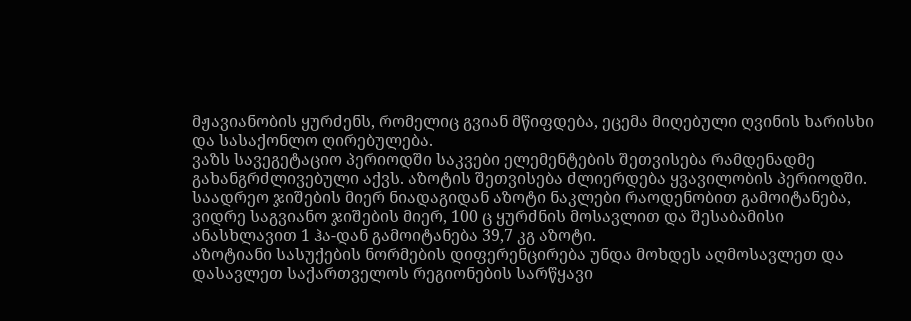მჟავიანობის ყურძენს, რომელიც გვიან მწიფდება, ეცემა მიღებული ღვინის ხარისხი და სასაქონლო ღირებულება.
ვაზს სავეგეტაციო პერიოდში საკვები ელემენტების შეთვისება რამდენადმე გახანგრძლივებული აქვს. აზოტის შეთვისება ძლიერდება ყვავილობის პერიოდში. საადრეო ჯიშების მიერ ნიადაგიდან აზოტი ნაკლები რაოდენობით გამოიტანება, ვიდრე საგვიანო ჯიშების მიერ, 100 ც ყურძნის მოსავლით და შესაბამისი ანასხლავით 1 ჰა-დან გამოიტანება 39,7 კგ აზოტი.
აზოტიანი სასუქების ნორმების დიფერენცირება უნდა მოხდეს აღმოსავლეთ და დასავლეთ საქართველოს რეგიონების სარწყავი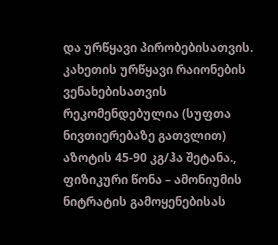და ურწყავი პირობებისათვის. კახეთის ურწყავი რაიონების ვენახებისათვის რეკომენდებულია (სუფთა ნივთიერებაზე გათვლით) აზოტის 45-90 კგ/ჰა შეტანა., ფიზიკური წონა – ამონიუმის ნიტრატის გამოყენებისას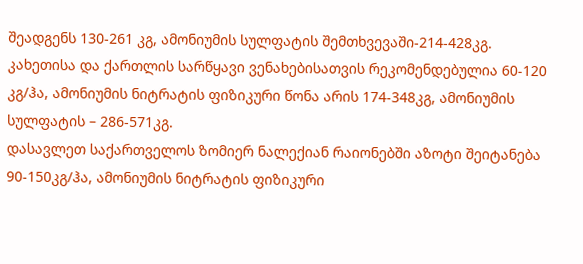შეადგენს 130-261 კგ, ამონიუმის სულფატის შემთხვევაში-214-428კგ.
კახეთისა და ქართლის სარწყავი ვენახებისათვის რეკომენდებულია 60-120 კგ/ჰა, ამონიუმის ნიტრატის ფიზიკური წონა არის 174-348კგ, ამონიუმის სულფატის – 286-571კგ.
დასავლეთ საქართველოს ზომიერ ნალექიან რაიონებში აზოტი შეიტანება 90-150კგ/ჰა, ამონიუმის ნიტრატის ფიზიკური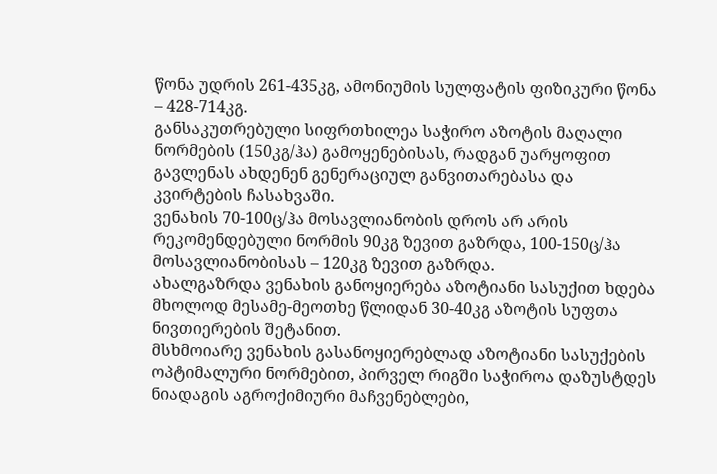წონა უდრის 261-435კგ, ამონიუმის სულფატის ფიზიკური წონა – 428-714კგ.
განსაკუთრებული სიფრთხილეა საჭირო აზოტის მაღალი ნორმების (150კგ/ჰა) გამოყენებისას, რადგან უარყოფით გავლენას ახდენენ გენერაციულ განვითარებასა და კვირტების ჩასახვაში.
ვენახის 70-100ც/ჰა მოსავლიანობის დროს არ არის რეკომენდებული ნორმის 90კგ ზევით გაზრდა, 100-150ც/ჰა მოსავლიანობისას – 120კგ ზევით გაზრდა.
ახალგაზრდა ვენახის განოყიერება აზოტიანი სასუქით ხდება მხოლოდ მესამე-მეოთხე წლიდან 30-40კგ აზოტის სუფთა ნივთიერების შეტანით.
მსხმოიარე ვენახის გასანოყიერებლად აზოტიანი სასუქების ოპტიმალური ნორმებით, პირველ რიგში საჭიროა დაზუსტდეს ნიადაგის აგროქიმიური მაჩვენებლები,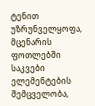ტენით უზრუნველყოფა, მცენარის ფოთლებში საკვები ელემენტების შემცველობა,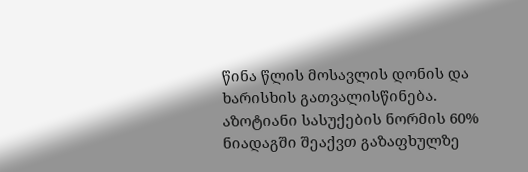წინა წლის მოსავლის დონის და ხარისხის გათვალისწინება. აზოტიანი სასუქების ნორმის 60% ნიადაგში შეაქვთ გაზაფხულზე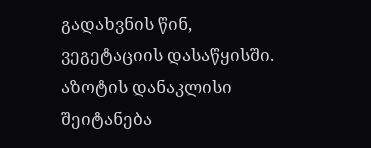გადახვნის წინ, ვეგეტაციის დასაწყისში. აზოტის დანაკლისი შეიტანება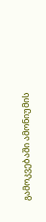გამოკვებაში ამონიუმის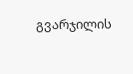გვარჯილის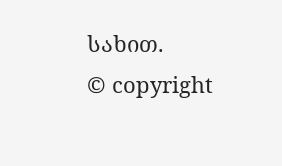სახით.
© copyright